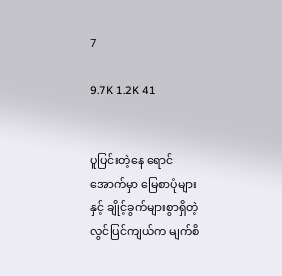7

9.7K 1.2K 41


ပူပြင်းတဲ့နေ ရောင်အောက်မှာ မြေစာပုံများနှင့် ချိုင့်ခွက်များစွာရှိတဲ့ လွင်ပြင်ကျယ်က မျက်စိ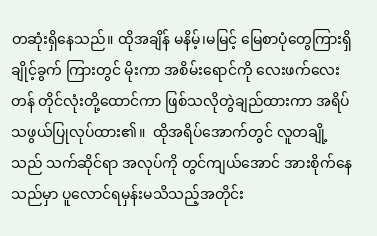တဆုံးရှိနေသည်။ ထိုအချိန် မနိမ့်၊မမြင့် မြေစာပုံတွေကြားရှိ ချိုင့်ခွက် ကြားတွင် မိုးကာ အစိမ်းရောင်ကို လေးဖက်လေးတန် တိုင်လုံးတို့ထောင်ကာ ဖြစ်သလိုတွဲချည်ထားကာ အရိပ်သဖွယ်ပြုလုပ်ထား၏။  ထိုအရိပ်အောက်တွင် လူတချို့သည် သက်ဆိုင်ရာ အလုပ်ကို တွင်ကျယ်အောင် အားစိုက်နေသည်မှာ ပူလောင်ရမှန်းမသိသည့်အတိုင်း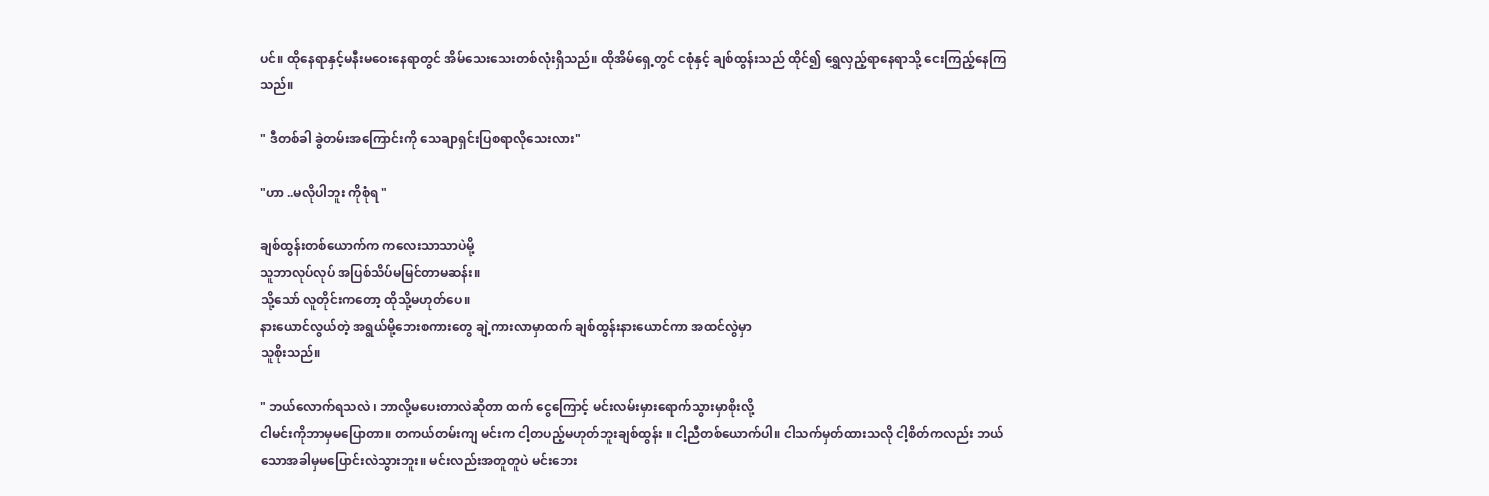ပင်။ ထိုနေရာနှင့်မနီးမဝေးနေရာတွင် အိမ်သေးသေးတစ်လုံးရှိသည်။ ထိုအိမ်ရှေ့တွင် ငစုံနှင့် ချစ်ထွန်းသည် ထိုင်၍ ရွှေလှည့်ရာနေရာသို့ ငေးကြည့်နေကြသည်။

" ဒီတစ်ခါ ခွဲတမ်းအကြောင်းကို သေချာရှင်းပြစရာလိုသေးလား"

"ဟာ ..မလိုပါဘူး ကိုစုံရ "

ချစ်ထွန်းတစ်ယောက်က ကလေးသာသာပဲမို့
သူဘာလုပ်လုပ် အပြစ်သိပ်မမြင်တာမဆန်း။
သို့သော် လူတိုင်းကတော့ ထိုသို့မဟုတ်ပေ။
နားယောင်လွယ်တဲ့ အရွယ်မို့ဘေးစကားတွေ ချဲ့ကားလာမှာထက် ချစ်ထွန်းနားယောင်ကာ အထင်လွဲမှာ
သူစိုးသည်။

" ဘယ်လောက်ရသလဲ ၊ ဘာလို့မပေးတာလဲဆိုတာ ထက် ငွေကြောင့် မင်းလမ်းမှားရောက်သွားမှာစိုးလို့
ငါမင်းကိုဘာမှမပြောတာ။ တကယ်တမ်းကျ မင်းက ငါ့တပည့်မဟုတ်ဘူးချစ်ထွန်း ။ ငါ့ညီတစ်ယောက်ပါ။ ငါသက်မှတ်ထားသလို ငါ့စိတ်ကလည်း ဘယ်သောအခါမှမပြောင်းလဲသွားဘူး။ မင်းလည်းအတူတူပဲ မင်းဘေး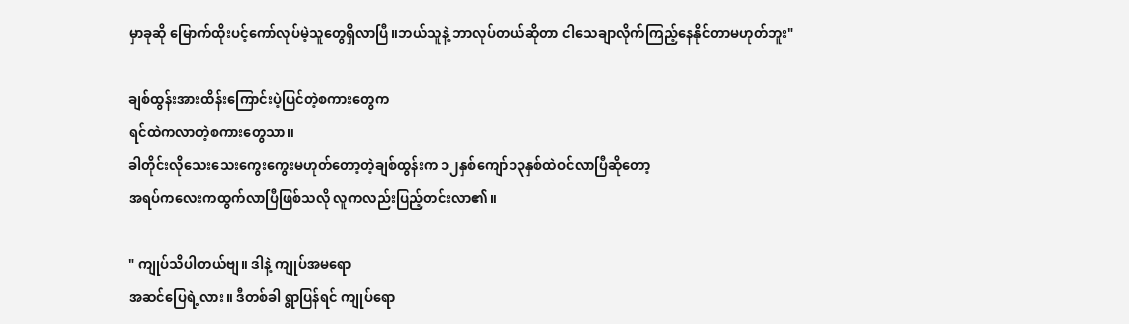မှာခုဆို မြောက်ထိုးပင့်ကော်လုပ်မဲ့သူတွေရှိလာပြီ။ဘယ်သူနဲ့ ဘာလုပ်တယ်ဆိုတာ ငါသေချာလိုက်ကြည့်နေနိုင်တာမဟုတ်ဘူး"

ချစ်ထွန်းအားထိန်းကြောင်းပဲ့ပြင်တဲ့စကားတွေက
ရင်ထဲကလာတဲ့စကားတွေသာ။
ခါတိုင်းလိုသေးသေးကွေးကွေးမဟုတ်တော့တဲ့ချစ်ထွန်းက ၁၂နှစ်ကျော်၁၃နှစ်ထဲဝင်လာပြီဆိုတော့
အရပ်ကလေးကထွက်လာပြီဖြစ်သလို လူကလည်းပြည့်တင်းလာ၏။

" ကျုပ်သိပါတယ်ဗျ။ ဒါနဲ့ ကျုပ်အမရော
အဆင်ပြေရဲ့လား။ ဒီတစ်ခါ ရွာပြန်ရင် ကျုပ်ရော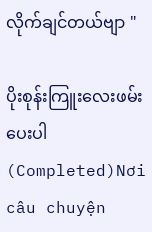လိုက်ချင်တယ်ဗျာ "

ပိုးစုန်းကြူးလေးဖမ်းပေးပါ(Completed)Nơi câu chuyện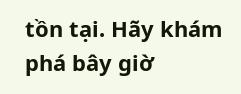tồn tại. Hãy khám phá bây giờ